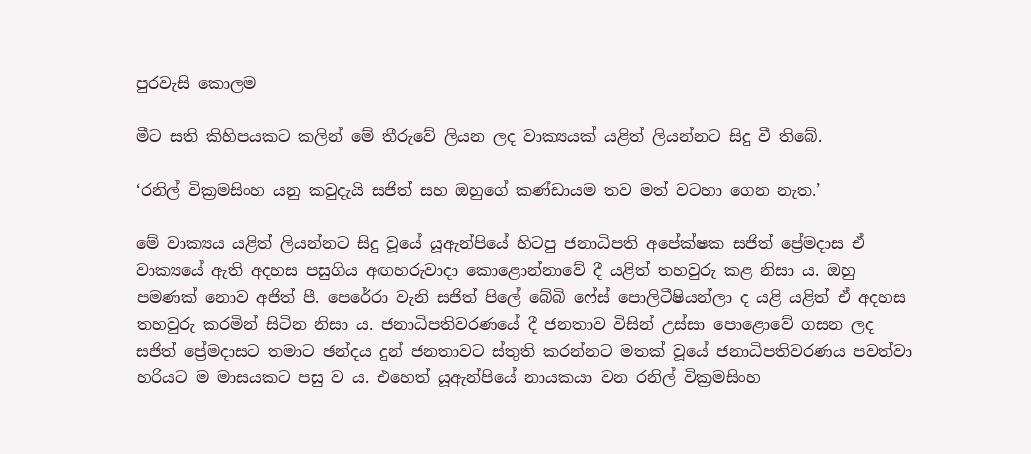පුරවැසි කොලම

මීට සති කිහිපයකට කලින් මේ තීරුවේ ලියන ලද වාක්‍යයක් යළිත් ලියන්නට සිදු වී තිබේ.

‘රනිල් වික්‍රමසිංහ යනු කවුදැයි සජිත් සහ ඔහුගේ කණ්ඩායම තව මත් වටහා ගෙන නැත.’

මේ වාක්‍යය යළිත් ලියන්නට සිදු වූයේ යූඇන්පියේ හිටපු ජනාධිපති අපේක්ෂක සජිත් ප්‍රේමදාස ඒ වාක්‍යයේ ඇති අදහස පසුගිය අඟහරුවාදා කොළොන්නාවේ දී යළිත් තහවුරු කළ නිසා ය. ඔහු පමණක් නොව අජිත් පී. පෙරේරා වැනි සජිත් පිලේ බේබි ෆේස් පොලිටීෂියන්ලා ද යළි යළිත් ඒ අදහස තහවුරු කරමින් සිටින නිසා ය. ජනාධිපතිවරණයේ දී ජනතාව විසින් උස්සා පොළොවේ ගසන ලද සජිත් ප්‍රේමදාසට තමාට ඡන්දය දුන් ජනතාවට ස්තුති කරන්නට මතක් වූයේ ජනාධිපතිවරණය පවත්වා හරියට ම මාසයකට පසු ව ය. එහෙත් යූඇන්පියේ නායකයා වන රනිල් වික්‍රමසිංහ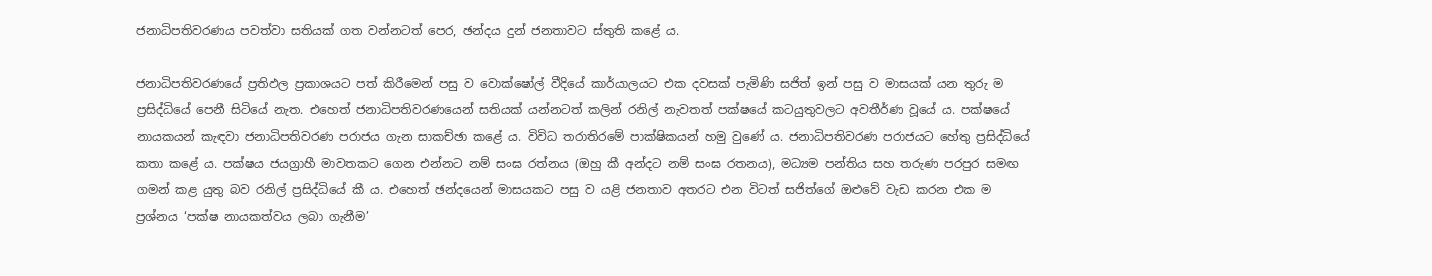ජනාධිපතිවරණය පවත්වා සතියක් ගත වන්නටත් පෙර, ඡන්දය දුන් ජනතාවට ස්තුති කළේ ය.

ජනාධිපතිවරණයේ ප්‍රතිඵල ප්‍රකාශයට පත් කිරීමෙන් පසු ව වොක්ෂෝල් වීදියේ කාර්යාලයට එක දවසක් පැමිණි සජිත් ඉන් පසු ව මාසයක් යන තුරු ම ප්‍රසිද්ධියේ පෙනී සිටියේ නැත. එහෙත් ජනාධිපතිවරණයෙන් සතියක් යන්නටත් කලින් රනිල් නැවතත් පක්ෂයේ කටයුතුවලට අවතීර්ණ වූයේ ය. පක්ෂයේ නායකයන් කැඳවා ජනාධිපතිවරණ පරාජය ගැන සාකච්ඡා කළේ ය. විවිධ තරාතිරමේ පාක්ෂිකයන් හමු වුණේ ය. ජනාධිපතිවරණ පරාජයට හේතු ප්‍රසිද්ධියේ කතා කළේ ය. පක්ෂය ජයග්‍රාහී මාවතකට ගෙන එන්නට නම් සංඝ රත්නය (ඔහු කී අන්දට නම් සංඝ රතනය), මධ්‍යම පන්තිය සහ තරුණ පරපුර සමඟ ගමන් කළ යුතු බව රනිල් ප්‍රසිද්ධියේ කී ය. එහෙත් ඡන්දයෙන් මාසයකට පසු ව යළි ජනතාව අතරට එන විටත් සජිත්ගේ ඔළුවේ වැඩ කරන එක ම ප්‍රශ්නය ‘පක්ෂ නායකත්වය ලබා ගැනීම’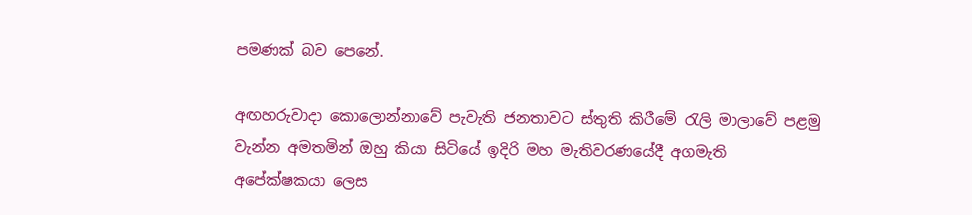පමණක් බව පෙනේ.

අඟහරුවාදා කොලොන්නාවේ පැවැති ජනතාවට ස්‍තුති කිරීමේ රැලි මාලාවේ පළමු වැන්න අමතමින් ඔහු කියා සිටියේ ඉදිරි මහ මැතිවරණයේදී අගමැති අපේක්ෂකයා ලෙස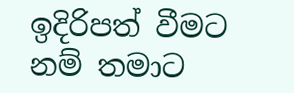ඉදිරිපත් වීමට නම් තමාට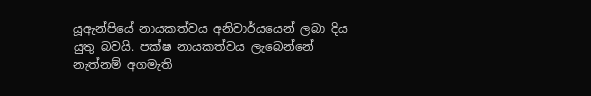යූඇන්පියේ නායකත්වය අනිවාර්යයෙන් ලබා දිය යුතු බවයි. පක්ෂ නායකත්වය ලැබෙන්නේ නැත්නම් අගමැති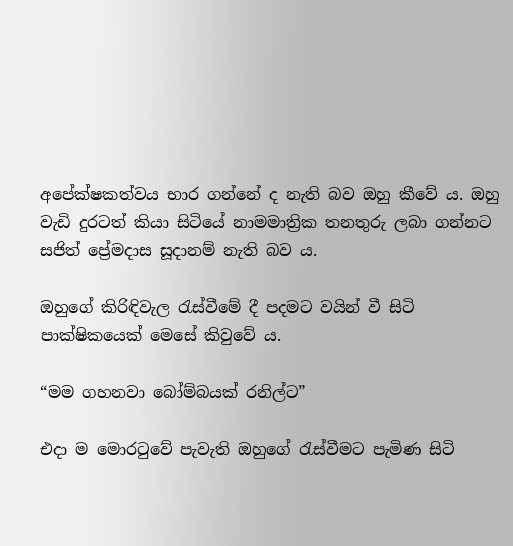අපේක්ෂකත්වය භාර ගන්නේ ද නැති බව ඔහු කීවේ ය. ඔහු වැඩි දුරටත් කියා සිටියේ නාමමාත්‍රික තනතුරු ලබා ගන්නට සජිත් ප්‍රේමදාස සූදානම් නැති බව ය.

ඔහුගේ කිරිඳිවැල රැස්වීමේ දී පදමට වයින් වී සිටි පාක්ෂිකයෙක් මෙසේ කිවුවේ ය.

“මම ගහනවා බෝම්බයක් රනිල්ට”

එදා ම මොරටුවේ පැවැති ඔහුගේ රැස්වීමට පැමිණ සිටි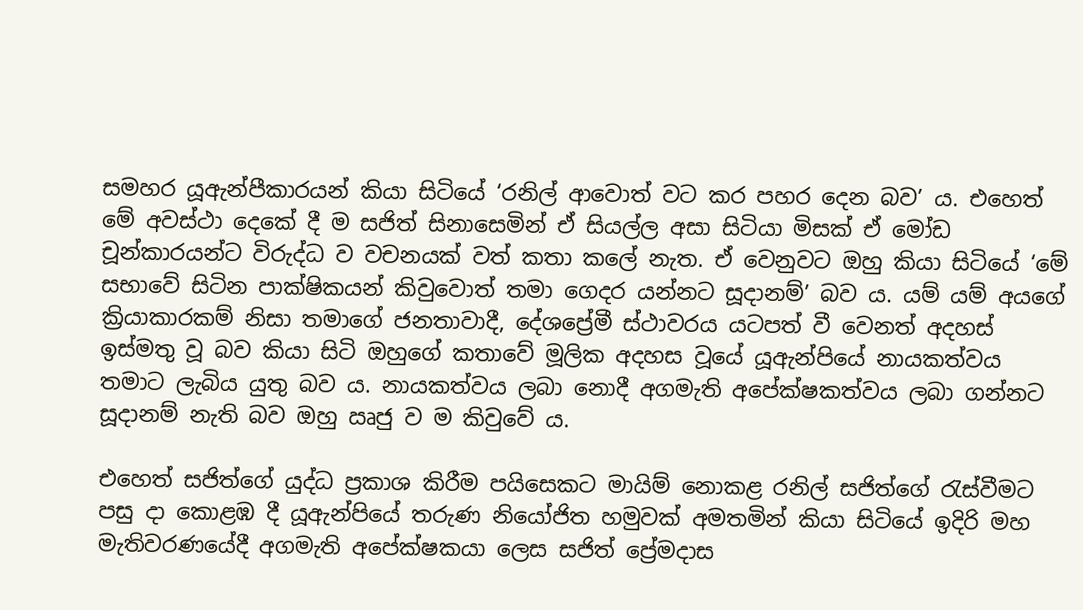සමහර යූඇන්පීකාරයන් කියා සිටියේ ‘රනිල් ආවොත් වට කර පහර දෙන බව’ ය. එහෙත් මේ අවස්ථා දෙකේ දී ම සජිත් සිනාසෙමින් ඒ සියල්ල අසා සිටියා මිසක් ඒ මෝඩ චූන්කාරයන්ට විරුද්ධ ව වචනයක් වත් කතා කලේ නැත. ඒ වෙනුවට ඔහු කියා සිටියේ ‘මේ සභාවේ සිටින පාක්ෂිකයන් කිවුවොත් තමා ගෙදර යන්නට සූදානම්’ බව ය. යම් යම් අ‍යගේ ක්‍රියාකාරකම් නිසා තමාගේ ජනතාවාදී, දේශප්‍රේමී ස්ථාවරය යටපත් වී වෙනත් අදහස් ඉස්මතු වූ බව කියා සිටි ඔහුගේ කතාවේ මූලික අදහස වූයේ යූඇන්පියේ නායකත්වය තමාට ලැබිය යුතු බව ය. නායකත්වය ලබා නොදී අගමැති අපේක්ෂකත්වය ලබා ගන්නට සූදානම් නැති බව ඔහු ඍජු ව ම කිවුවේ ය.

එහෙත් සජිත්ගේ යුද්ධ ප්‍රකාශ කිරීම පයිසෙකට මායිම් නොකළ රනිල් සජිත්ගේ රැස්වීමට පසු දා කොළඹ දී යූඇන්පියේ තරුණ නියෝජිත හමුවක් අමතමින් කියා සිටියේ ඉදිරි මහ මැතිවරණයේදී අගමැති අපේක්ෂකයා ලෙස සජිත් ප්‍රේමදාස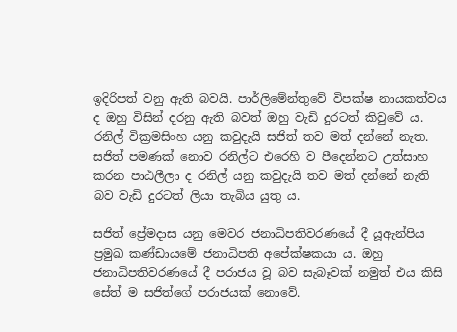ඉදිරිපත් වනු ඇති බවයි. පාර්ලිමේන්තුවේ විපක්ෂ නායකත්වය ද ඔහු විසින් දරනු ඇති බවත් ඔහු වැඩි දුරටත් කිවුවේ ය. රනිල් වික්‍රමසිංහ යනු කවුදැයි සජිත් තව මත් දන්නේ නැත. සජිත් පමණක් නොව රනිල්ට එරෙහි ව පීදෙන්නට උත්සාහ කරන පාඨලීලා ද රනිල් යනු කවුදැයි තව මත් දන්නේ නැති බව වැඩි දුරටත් ලියා තැබිය යුතු ය.

සජිත් ප්‍රේමදාස යනු මෙවර ජනාධිපතිවරණයේ දී යූඇන්පිය ප්‍රමුඛ කණ්ඩායමේ ජනාධිපති අපේක්ෂකයා ය. ඔහු ජනාධිපතිවරණයේ දී පරාජය වූ බව සැබෑවක් නමුත් එය කිසි සේත් ම සජිත්ගේ පරාජයක් නොවේ.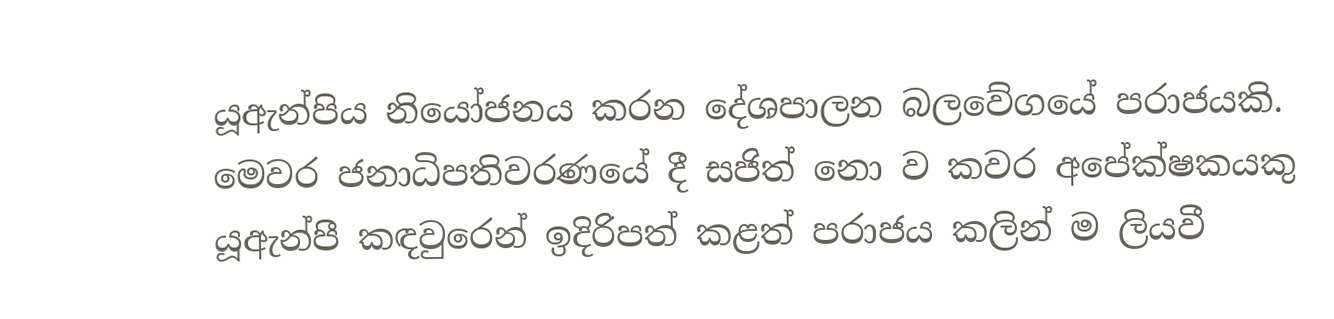යූඇන්පිය නියෝජනය කරන දේශපාලන බලවේගයේ පරාජයකි. මෙවර ජනාධිපතිවරණයේ දී සජිත් නො ව කවර අපේක්ෂකයකු යූඇන්පී කඳවුරෙන් ඉදිරිපත් කළත් පරාජය කලින් ම ලියවී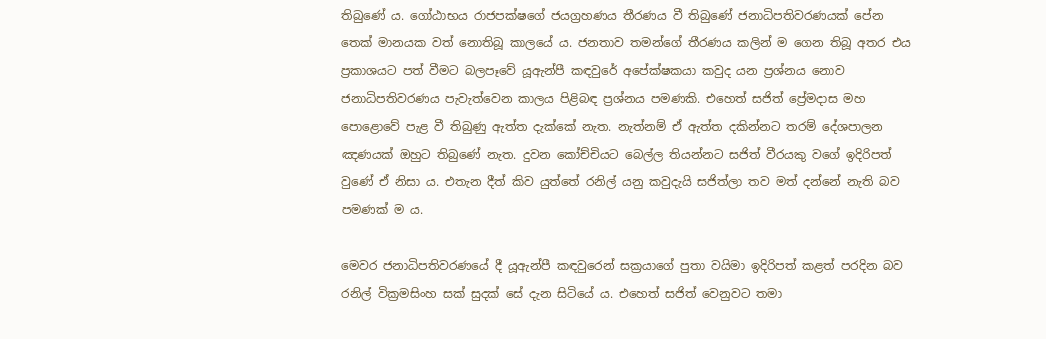තිබුණේ ය. ගෝඨාභය රාජපක්ෂගේ ජයග්‍රහණය තීරණය වී තිබුණේ ජනාධිපතිවරණයක් පේන තෙක් මානයක වත් නොතිබූ කාලයේ ය. ජනතාව තමන්ගේ තීරණය කලින් ම ගෙන තිබූ අතර එය ප්‍රකාශයට පත් වීමට බලපෑවේ යූඇන්පී කඳවුරේ අපේක්ෂකයා කවුද යන ප්‍රශ්නය නොව ජනාධිපතිවරණය පැවැත්වෙන කාලය පිළිබඳ ප්‍රශ්නය පමණකි. එහෙත් සජිත් ප්‍රේමදාස මහ පොළොවේ පැළ වී තිබුණු ඇත්ත දැක්කේ නැත. නැත්නම් ඒ ඇත්ත දකින්නට තරම් දේශපාලන ඤණයක් ඔහුට තිබුණේ නැත. දුවන කෝච්චියට බෙල්ල තියන්නට සජිත් වීරයකු වගේ ඉදිරිපත් වුණේ ඒ නිසා ය. එතැන දීත් කිව යුත්තේ රනිල් යනු කවුදැයි සජිත්ලා තව මත් දන්නේ නැති බව පමණක් ම ය.

මෙවර ජනාධිපතිවරණයේ දී යූඇන්පී කඳවුරෙන් සක්‍රයාගේ පුතා වයිමා ඉදිරිපත් කළත් පරදින බව රනිල් වික්‍රමසිංහ සක් සුදක් සේ දැන සිටියේ ය. එහෙත් සජිත් වෙනුවට තමා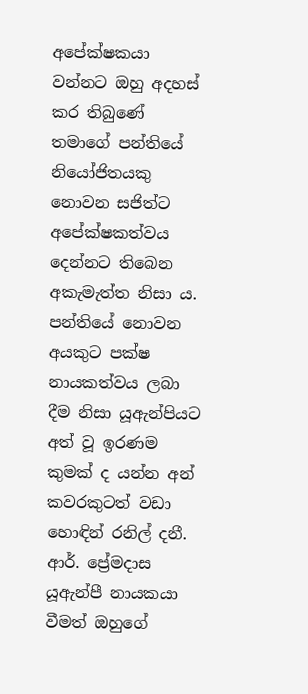අපේක්ෂකයා වන්නට ඔහු අදහස් කර තිබුණේ තමාගේ පන්තියේ නියෝජිතයකු නොවන සජිත්ට අපේක්ෂකත්වය දෙන්නට තිබෙන අකැමැත්ත නිසා ය. පන්තියේ නොවන අයකුට පක්ෂ නායකත්වය ලබා දීම නිසා යූඇන්පියට අත් වූ ඉරණම කුමක් ද යන්න අන් කවරකුටත් වඩා හොඳින් රනිල් දනී. ආර්. ප්‍රේමදාස යූඇන්පී නායකයා වීමත් ඔහුගේ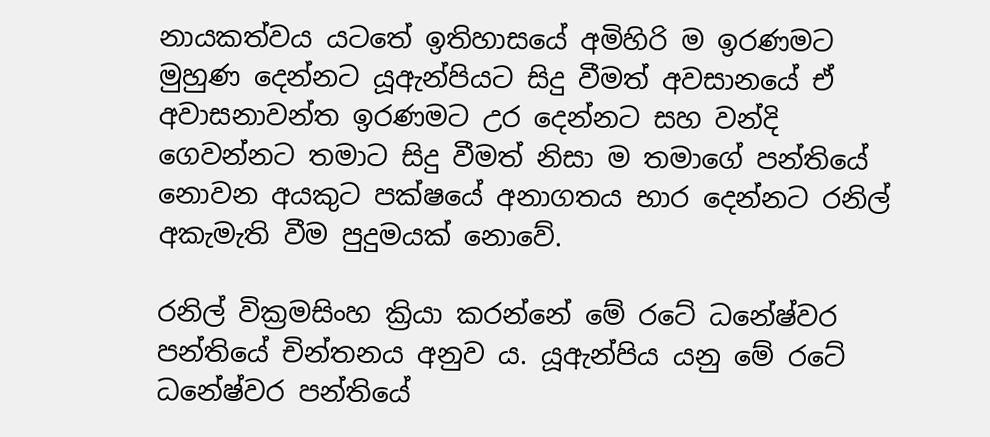නායකත්වය යටතේ ඉතිහාසයේ අමිහිරි ම ඉරණමට මුහුණ දෙන්නට යූඇන්පියට සිදු වීමත් අවසානයේ ඒ අවාසනාවන්ත ඉරණමට උර දෙන්නට සහ වන්දි ගෙවන්නට තමාට සිදු වීමත් නිසා ම තමාගේ පන්තියේ නොවන අයකුට පක්ෂයේ අනාගතය භාර දෙන්නට රනිල් අකැමැති වීම පුදුමයක් නොවේ.

රනිල් වික්‍රමසිංහ ක්‍රියා කරන්නේ මේ රටේ ධනේෂ්වර පන්තියේ චින්තනය අනුව ය. යූඇන්පිය යනු මේ රටේ ධනේෂ්වර පන්තියේ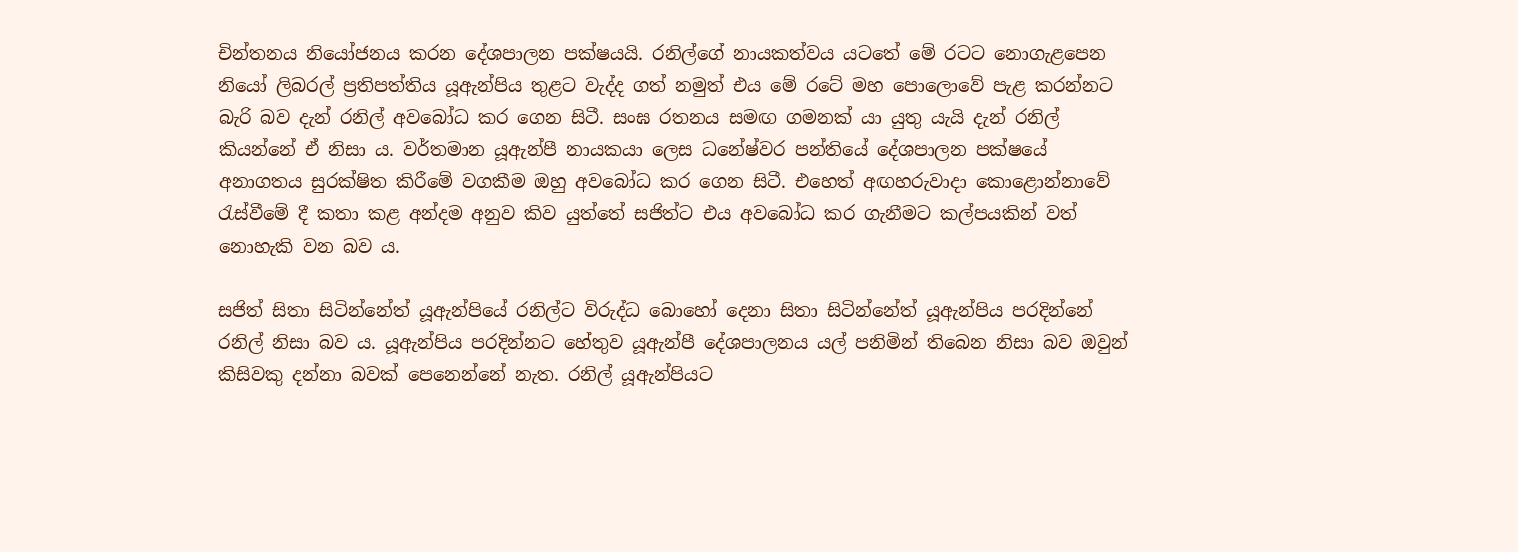චින්තනය නියෝජනය කරන දේශපාලන පක්ෂයයි. රනිල්ගේ නායකත්වය යටතේ මේ රටට නොගැළපෙන නියෝ ලිබරල් ප්‍රතිපත්තිය යූඇන්පිය තුළට වැද්ද ගත් නමුත් එය මේ රටේ මහ පොලොවේ පැළ කරන්නට බැරි බව දැන් රනිල් අවබෝධ කර ගෙන සිටී. සංඝ රතනය සමඟ ගමනක් යා යුතු යැයි දැන් රනිල් කියන්නේ ඒ නිසා ය. වර්තමාන යූඇන්පී නායකයා ලෙස ධනේෂ්වර පන්තියේ දේශපාලන පක්ෂයේ අනාගතය සුරක්ෂිත කිරීමේ වගකීම ඔහු අවබෝධ කර ගෙන සිටී. එහෙත් අඟහරුවාදා කොළොන්නාවේ රැස්වීමේ දී කතා කළ අන්දම අනුව කිව යුත්තේ සජිත්ට එය අවබෝධ කර ගැනීමට කල්පයකින් වත් නොහැකි වන බව ය.

සජිත් සිතා සිටින්නේත් යූඇන්පියේ රනිල්ට විරුද්ධ බොහෝ දෙනා සිතා සිටින්නේත් යූඇන්පිය පරදින්නේ රනිල් නිසා බව ය. යූඇන්පිය පරදින්නට හේතුව යූඇන්පී දේශපාලනය යල් පනිමින් තිබෙන නිසා බව ඔවුන් කිසිවකු දන්නා බවක් පෙනෙන්නේ නැත. රනිල් යූඇන්පියට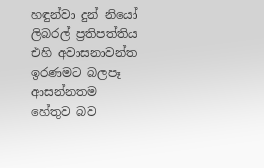හඳුන්වා දුන් නියෝ ලිබරල් ප්‍රතිපත්තිය එහි අවාසනාවන්ත ඉරණමට බලපෑ ආසන්නතම හේතුව බව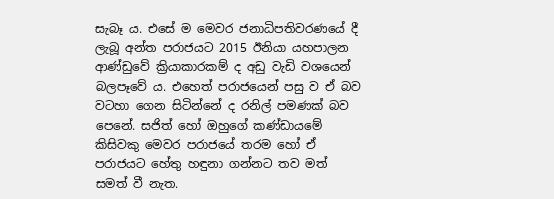සැබෑ ය. එසේ ම මෙවර ජනාධිපතිවරණයේ දී ලැබූ අන්ත පරාජයට 2015 ඊනියා යහපාලන ආණ්ඩුවේ ක්‍රියාකාරකම් ද අඩු වැඩි වශයෙන් බලපෑවේ ය. එහෙත් පරාජයෙන් පසු ව ඒ බව වටහා ගෙන සිටින්නේ ද රනිල් පමණක් බව පෙනේ. සජිත් හෝ ඔහුගේ කණ්ඩායමේ කිසිවකු මෙවර පරාජයේ තරම හෝ ඒ පරාජයට හේතු හඳුනා ගන්නට තව මත් සමත් වී නැත.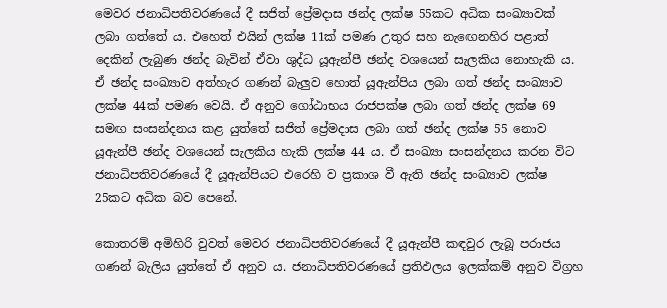මෙවර ජනාධිපතිවරණයේ දී සජිත් ප්‍රේමදාස ඡන්ද ලක්ෂ 55කට අධික සංඛ්‍යාවක් ලබා ගත්තේ ය. එහෙත් එයින් ලක්ෂ 11ක් පමණ උතුර සහ නැ‍ඟෙනහිර පළාත් දෙකින් ලැබුණ ඡන්ද බැවින් ඒවා ශුද්ධ යූඇන්පී ඡන්ද වශයෙන් සැලකිය නොහැකි ය. ඒ ඡන්ද සංඛ්‍යාව අත්හැර ගණන් බැලුව හොත් යූඇන්පිය ලබා ගත් ඡන්ද සංඛ්‍යාව ලක්ෂ 44ක් පමණ වෙයි. ඒ අනුව ගෝඨාභය රාජපක්ෂ ලබා ගත් ඡන්ද ලක්ෂ 69 සමඟ සංසන්දනය කළ යුත්තේ සජිත් ප්‍රේමදාස ලබා ගත් ඡන්ද ලක්ෂ 55 නොව යූඇන්පී ඡන්ද වශයෙන් සැලකිය හැකි ලක්ෂ 44 ය. ඒ සංඛ්‍යා සංසන්දනය කරන විට ජනාධිපතිවරණයේ දී යූඇන්පියට එරෙහි ව ප්‍රකාශ වී ඇති ඡන්ද සංඛ්‍යාව ලක්ෂ 25කට අධික බව පෙනේ.

කොතරම් අමිහිරි වුවත් මෙවර ජනාධිපතිවරණයේ දී යූඇන්පී කඳවුර ලැබූ පරාජය ගණන් බැලිය යුත්තේ ඒ අනුව ය. ජනාධිපතිවරණයේ ප්‍රතිඵලය ඉලක්කම් අනුව විග්‍රහ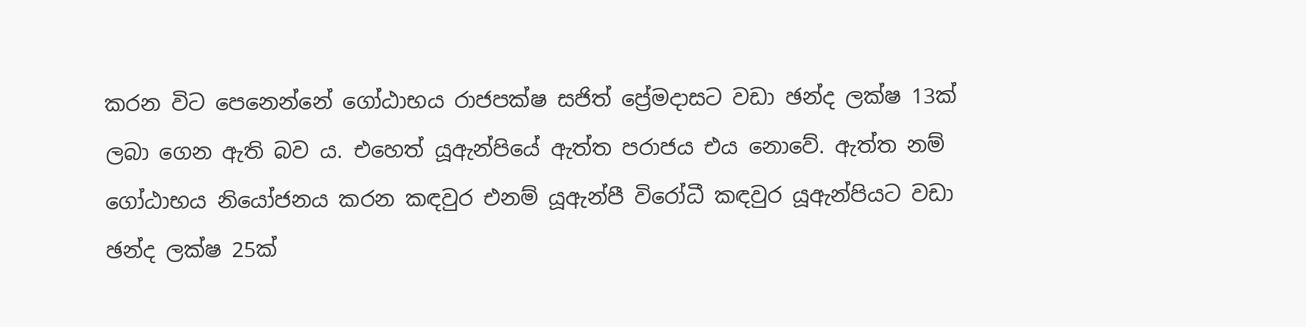කරන විට පෙනෙන්නේ ගෝඨාභය රාජපක්ෂ සජිත් ප්‍රේමදාසට වඩා ඡන්ද ලක්ෂ 13ක් ලබා ගෙන ඇති බව ය. එහෙත් යූඇන්පියේ ඇත්ත පරාජය එය නොවේ. ඇත්ත නම් ගෝඨාභය නියෝජනය කරන කඳවුර එනම් යූඇන්පී විරෝධී කඳවුර යූඇන්පියට වඩා ඡන්ද ලක්ෂ 25ක්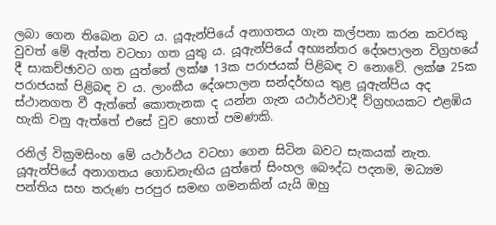ලබා ගෙන තිබෙන බව ය. යූඇන්පියේ අනාගතය ගැන කල්පනා කරන කවරකු වුවත් මේ ඇත්ත වටහා ගත යුතු ය. යූඇන්පියේ අභ්‍යන්තර දේශපාලන විග්‍රහයේ දී සාකච්ඡාවට ගත යුත්තේ ලක්ෂ 13ක පරාජයක් පිළිබඳ ව නොවේ. ලක්ෂ 25ක පරාජයක් පිළිබඳ ව ය. ලාංකීය දේශපාලන සන්දර්භය තුළ යූඇන්පිය අද ස්ථානගත වී ඇත්තේ කොතැනක ද යන්න ගැන යථාර්ථවාදී ව්‍ග්‍රහයකට එළඹිය හැකි වනු ඇත්තේ එසේ වුව හොත් පමණකි.

රනිල් වික්‍රමසිංහ මේ යථාර්ථය වටහා ගෙන සිටින බවට සැකයක් නැත. යූඇන්පියේ අනාගතය ගොඩනැඟිය යුත්තේ සිංහල බෞද්ධ පදනම, මධ්‍යම පන්තිය සහ තරුණ පරපුර සමඟ ගමනකින් යැයි ඔහු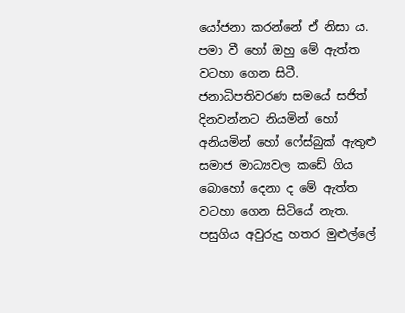යෝජනා කරන්නේ ඒ නිසා ය. පමා වී හෝ ඔහු මේ ඇත්ත වටහා ගෙන සිටී. ජනාධිපතිවරණ සමයේ සජිත් දිනවන්නට නියමින් හෝ අනියමින් හෝ ෆේස්බුක් ඇතුළු සමාජ මාධ්‍යවල කඩේ ගිය බොහෝ දෙනා ද මේ ඇත්ත වටහා ගෙන සිටියේ නැත. පසුගිය අවුරුදු හතර මුළුල්ලේ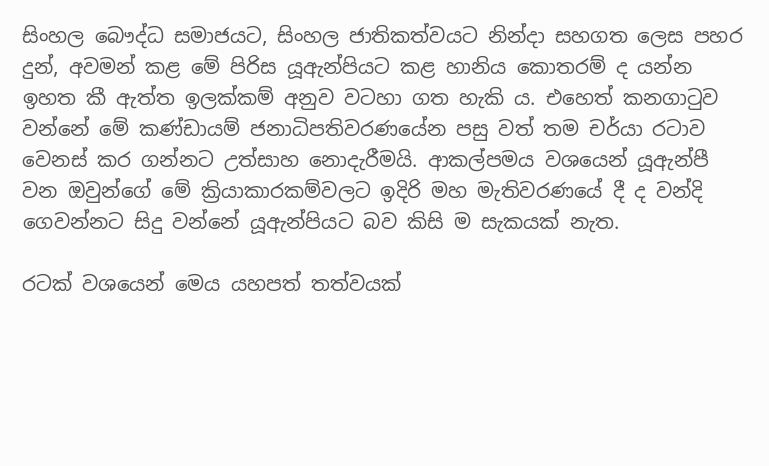සිංහල බෞද්ධ සමාජයට, සිංහල ජාතිකත්වයට නින්දා සහගත ලෙස පහර දුන්, අවමන් කළ මේ පිරිස යූඇන්පියට කළ හානිය කොතරම් ද යන්න ඉහත කී ඇත්ත ඉලක්කම් අනුව වටහා ගත හැකි ය. එහෙත් කනගාටුව වන්නේ මේ කණ්ඩායම් ජනාධිපතිවරණයේන පසු වත් තම චර්යා රටාව වෙනස් කර ගන්නට උත්සාහ නොදැරීමයි. ආකල්පමය වශයෙන් යූඇන්පී වන ඔවුන්ගේ මේ ක්‍රියාකාරකම්වලට ඉදිරි මහ මැතිවරණයේ දී ද වන්දි ගෙවන්නට සිදු වන්නේ යූඇන්පියට බව කිසි ම සැකයක් නැත.

රටක් වශයෙන් මෙය යහපත් තත්වයක්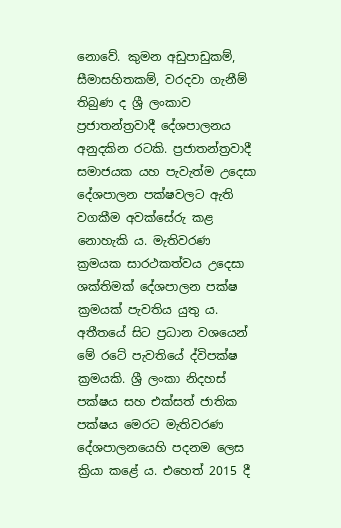නොවේ. කුමන අඩුපාඩුකම්, සීමාසහිතකම්, වරදවා ගැනීම් තිබුණ ද ශ්‍රී ලංකාව ප්‍රජාතන්ත්‍රවාදී දේශපාලනය අනුදකින රටකි. ප්‍රජාතන්ත්‍රවාදී සමාජයක යහ පැවැත්ම උදෙසා දේශපාලන පක්ෂවලට ඇති වගකීම අවක්සේරු කළ නොහැකි ය. මැතිවරණ ක්‍රමයක සාරථකත්වය උදෙසා ශක්තිමක් දේශපාලන පක්ෂ ක්‍රමයක් පැවතිය යුතු ය. අතීතයේ සිට ප්‍රධාන වශයෙන් මේ රටේ පැවතියේ ද්විපක්ෂ ක්‍රමයකි. ශ්‍රී ලංකා නිදහස් පක්ෂය සහ එක්සත් ජාතික පක්ෂය මෙරට මැතිවරණ දේශපාලනයෙහි පදනම ලෙස ක්‍රියා කළේ ය. එහෙත් 2015 දී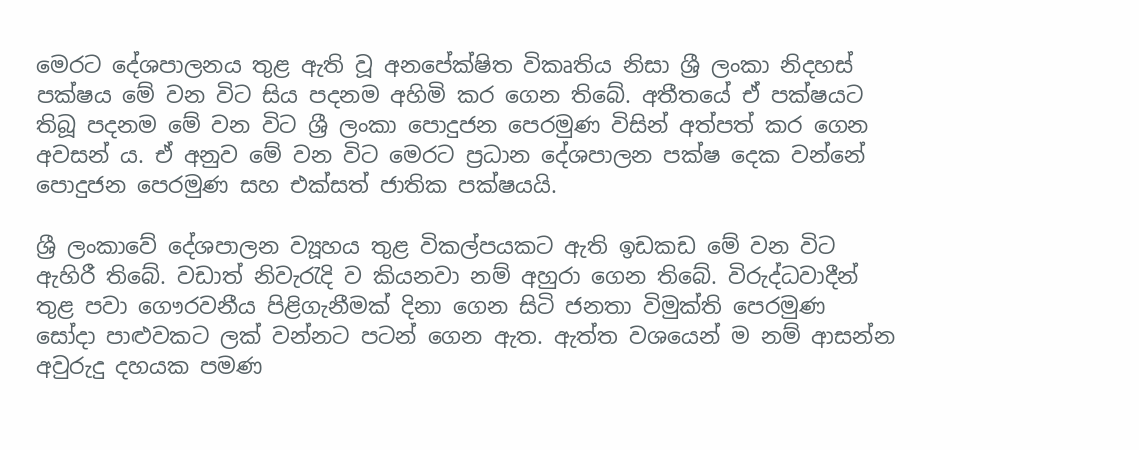මෙරට දේශපාලනය තුළ ඇති වූ අනපේක්ෂිත විකෘතිය නිසා ශ්‍රී ලංකා නිදහස් පක්ෂය මේ වන විට සිය පදනම අහිමි කර ගෙන තිබේ. අතීතයේ ඒ පක්ෂයට තිබූ පදනම මේ වන විට ශ්‍රී ලංකා පොදුජන පෙරමුණ විසින් අත්පත් කර ගෙන අවසන් ය. ඒ අනුව මේ වන විට මෙරට ප්‍රධාන දේශපාලන පක්ෂ දෙක වන්නේ පොදුජන පෙරමුණ සහ එක්සත් ජාතික පක්ෂයයි.

ශ්‍රී ලංකාවේ දේශපාලන ව්‍යූහය තුළ විකල්පයකට ඇති ඉඩකඩ මේ වන විට ඇහිරී තිබේ. වඩාත් නිවැරැදි ව කියනවා නම් අහුරා ගෙන තිබේ. විරුද්ධවාදීන් තුළ පවා ගෞරවනීය පිළිගැනීමක් දිනා ගෙන සිටි ජනතා විමුක්ති පෙරමුණ සෝදා පාළුවකට ලක් වන්නට පටන් ගෙන ඇත. ඇත්ත වශයෙන් ම නම් ආසන්න අවුරුදු දහයක පමණ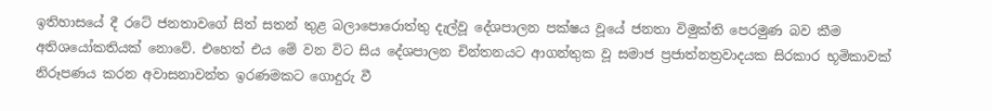ඉතිහාසයේ දී රටේ ජනතාවගේ සිත් සතන් තුළ බලාපො‍රොත්තු දැල්වූ දේශපාලන පක්ෂය වූයේ ජනතා විමුක්ති පෙරමුණ බව කීම අතිශයෝකතියක් නොවේ. එහෙත් එය මේ වන විට සිය දේශපාලන චින්තනයට ආගන්තුක වූ සමාජ ප්‍රජාත්නත්‍රවාදයක සිරකාර භූමිකාවක් නිරූපණය කරන අවාසනාවන්ත ඉරණමකට ගොදුරු වී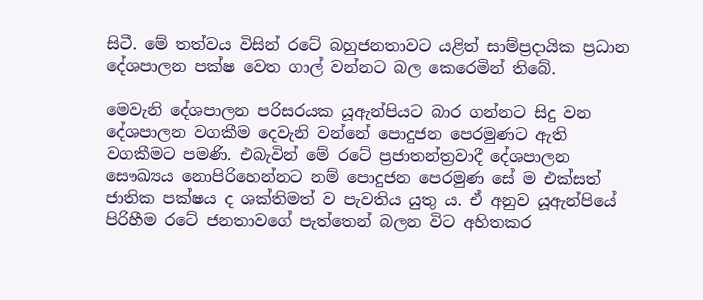සිටී. මේ තත්වය විසින් රටේ බහුජනතාවට යළිත් සාම්ප්‍රදායික ප්‍රධාන දේශපාලන පක්ෂ වෙත ගාල් වන්නට බල කෙරෙමින් තිබේ.

මෙවැනි දේශපාලන පරිසරයක යූඇන්පියට බාර ගන්නට සිදු වන දේශපාලන වගකීම දෙවැනි වන්නේ පොදුජන පෙරමුණට ඇති වගකීමට පමණි. එබැවින් මේ රටේ ප්‍රජාතන්ත්‍රවාදී දේශපාලන සෞඛ්‍යය නොපිරිහෙන්නට නම් පොදුජන පෙරමුණ සේ ම එක්සත් ජාතික පක්ෂය ද ශක්තිමත් ව පැවතිය යුතු ය. ඒ අනුව යූඇන්පියේ පිරිහීම රටේ ජනතාවගේ පැත්තෙන් බලන විට අහිතකර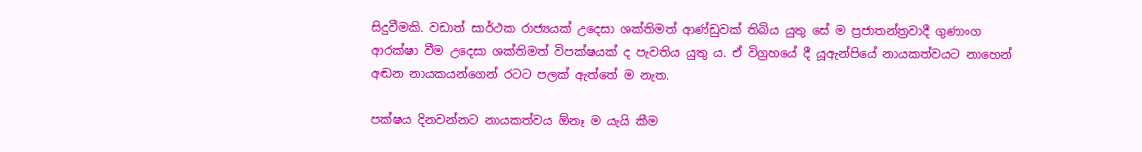සිදුවීමකි. වඩාත් සාර්ථක රාජ්‍යයක් උදෙසා ශක්තිමත් ආණ්ඩුවක් තිබිය යුතු සේ ම ප්‍රජාතන්ත්‍රවාදී ගුණාංග ආරක්ෂා වීම උදෙසා ශක්තිමත් විපක්ෂයක් ද පැවතිය යුතු ය. ඒ විග්‍රහයේ දී යූඇන්පියේ නායකත්වයට නාහෙන් අඬන නායකයන්ගෙන් රටට පලක් ඇත්තේ ම නැත.

පක්ෂය දිනවන්නට නායකත්වය ඕනෑ ම යැයි කීම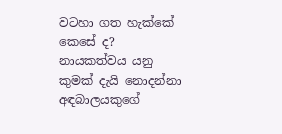වටහා ගත හැක්කේ කෙසේ ද? නායකත්වය යනු කුමක් දැයි නොදන්නා අඳබාලයකුගේ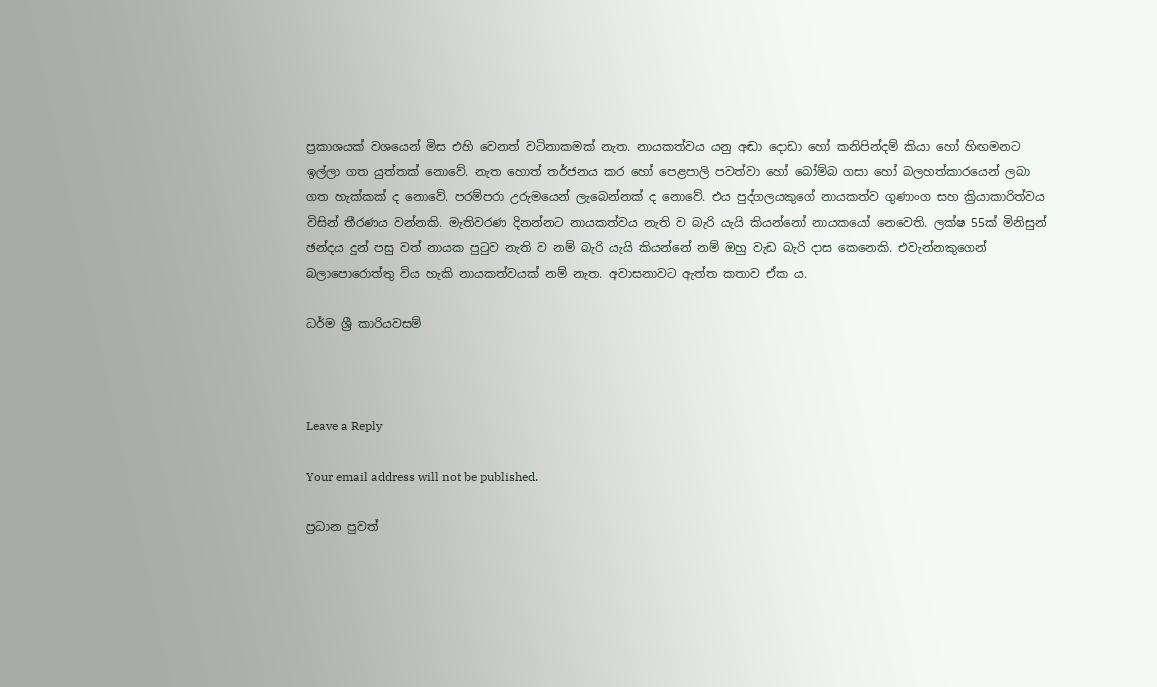ප්‍රකාශයක් වශයෙන් මිස එහි වෙනත් වටිනාකමක් නැත. නායකත්වය යනු අඬා දොඩා හෝ කනිපින්දම් කියා හෝ හිඟමනට ඉල්ලා ගත යුත්තක් නොවේ. නැත හොත් තර්ජනය කර හෝ පෙළපාලි පවත්වා හෝ බෝම්බ ගසා හෝ බලහත්කාරයෙන් ලබා ගත හැක්කක් ද නොවේ. පරම්පරා උරුමයෙන් ලැබෙන්නක් ද නොවේ. එය පුද්ගලයකුගේ නායකත්ව ගුණාංග සහ ක්‍රියාකාරිත්වය විසින් තීරණය වන්නකි. මැතිවරණ දිනන්නට නායකත්වය නැති ව බැරි යැයි කියන්නෝ නායකයෝ නෙවෙති. ලක්ෂ 55ක් මිනිසුන් ඡන්දය දුන් පසු වත් නායක පුටුව නැති ව නම් බැරි යැයි කියන්නේ නම් ඔහු වැඩ බැරි දාස කෙනෙකි. එවැන්නකුගෙන් බලාපොරොත්තු විය හැකි නායකත්වයක් නම් නැත. අවාසනාවට ඇත්ත කතාව ඒක ය.

ධර්ම ශ්‍රී කාරියවසම්



Leave a Reply

Your email address will not be published.

ප්‍රධාන පුවත්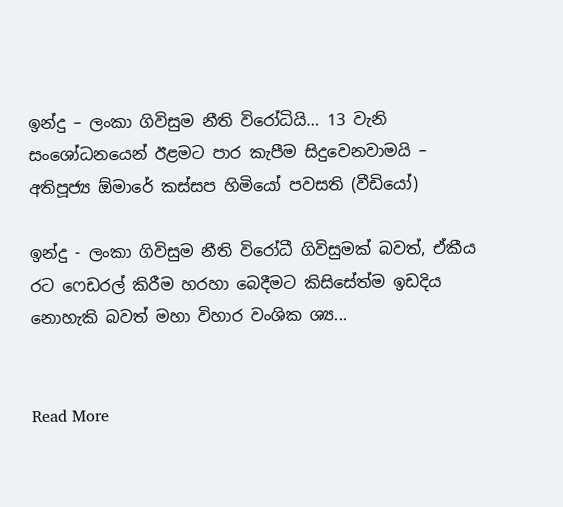ඉන්දු – ලංකා ගිවිසුම නීති විරෝධියි… 13 වැනි සංශෝධනයෙන් ඊළමට පාර කැපීම සිදුවෙනවාමයි – අතිපූජ්‍ය ඕමාරේ කස්සප හිමියෝ පවසති (වීඩියෝ)

ඉන්දු - ලංකා ගිවිසුම නීති විරෝධී ගිවිසුමක් බවත්, ඒකීය රට ෆෙඩරල් කිරීම හරහා බෙදීමට කිසිසේත්ම ඉඩදිය නොහැකි බවත් මහා විහාර වංශික ශ්‍ය...


Read More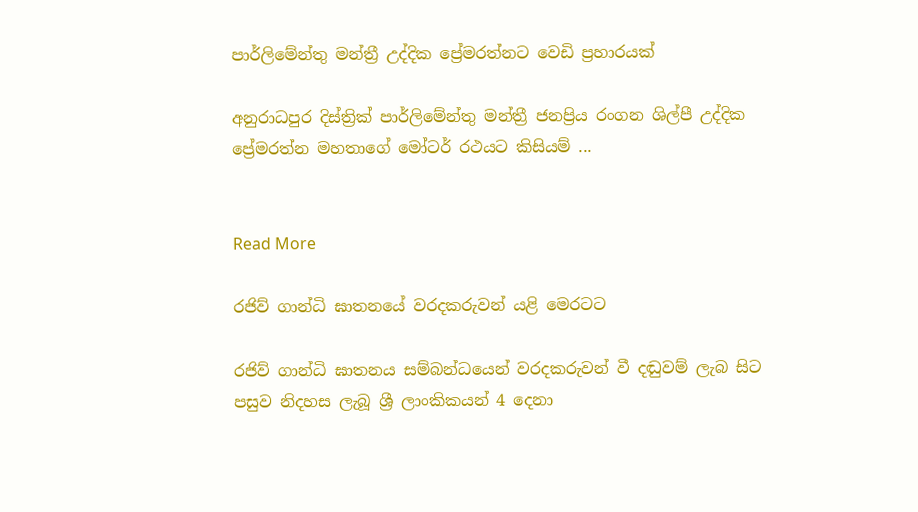පාර්ලිමේන්තු මන්ත්‍රී උද්දික ප්‍රේමරත්නට වෙඩි ප්‍රහාරයක්

අනුරාධපුර දිස්ත්‍රික් පාර්ලිමේන්තු මන්ත්‍රී ජනප්‍රිය රංගන ශිල්පී උද්දික ප්‍රේමරත්න මහතාගේ මෝටර් රථයට කිසියම් ...


Read More

රජිව් ගාන්ධි ඝාතනයේ වරදකරුවන් යළි මෙරටට

රජිව් ගාන්ධි ඝාතනය සම්බන්ධයෙන් වරදකරුවන් වී දඬුවම් ලැබ සිට පසුව නිදහස ලැබූ ශ්‍රී ලාංකිකයන් 4 දෙනා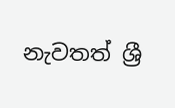නැවතත් ශ්‍රී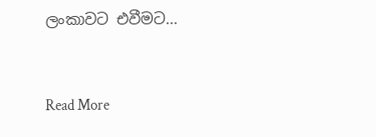ලංකාවට එවීමට...


Read More